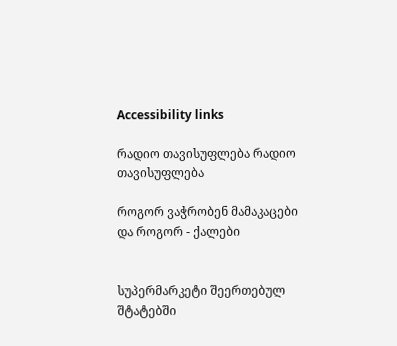Accessibility links

რადიო თავისუფლება რადიო თავისუფლება

როგორ ვაჭრობენ მამაკაცები და როგორ - ქალები


სუპერმარკეტი შეერთებულ შტატებში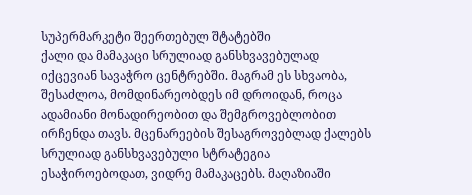სუპერმარკეტი შეერთებულ შტატებში
ქალი და მამაკაცი სრულიად განსხვავებულად იქცევიან სავაჭრო ცენტრებში. მაგრამ ეს სხვაობა, შესაძლოა, მომდინარეობდეს იმ დროიდან, როცა ადამიანი მონადირეობით და შემგროვებლობით ირჩენდა თავს. მცენარეების შესაგროვებლად ქალებს სრულიად განსხვავებული სტრატეგია ესაჭიროებოდათ, ვიდრე მამაკაცებს. მაღაზიაში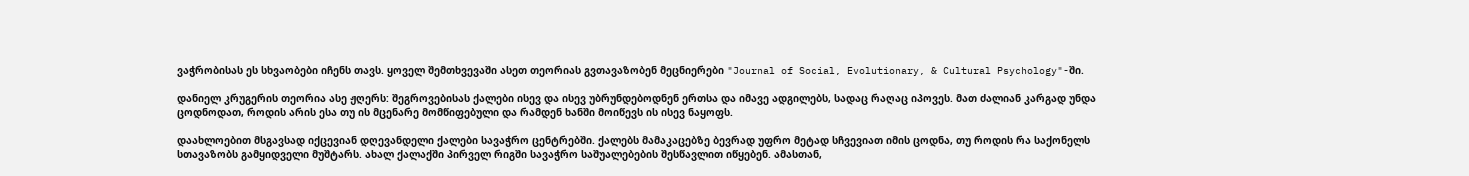ვაჭრობისას ეს სხვაობები იჩენს თავს. ყოველ შემთხვევაში ასეთ თეორიას გვთავაზობენ მეცნიერები "Journal of Social, Evolutionary, & Cultural Psychology"-ში.

დანიელ კრუგერის თეორია ასე ჟღერს: შეგროვებისას ქალები ისევ და ისევ უბრუნდებოდნენ ერთსა და იმავე ადგილებს, სადაც რაღაც იპოვეს. მათ ძალიან კარგად უნდა ცოდნოდათ, როდის არის ესა თუ ის მცენარე მომწიფებული და რამდენ ხანში მოიწევს ის ისევ ნაყოფს.

დაახლოებით მსგავსად იქცევიან დღევანდელი ქალები სავაჭრო ცენტრებში. ქალებს მამაკაცებზე ბევრად უფრო მეტად სჩვევიათ იმის ცოდნა, თუ როდის რა საქონელს სთავაზობს გამყიდველი მუშტარს. ახალ ქალაქში პირველ რიგში სავაჭრო საშუალებების შესწავლით იწყებენ. ამასთან,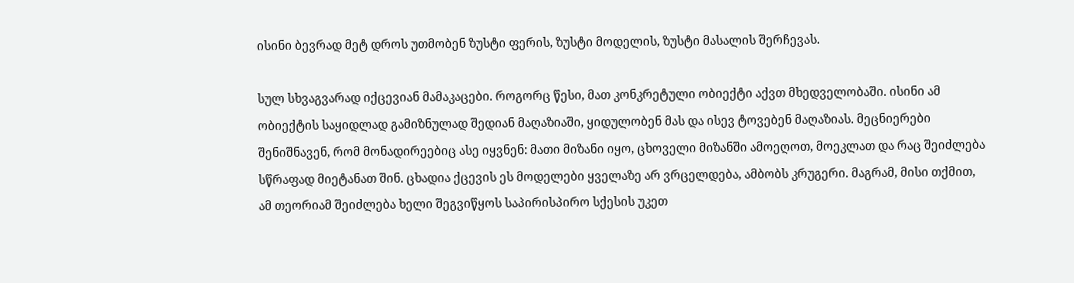ისინი ბევრად მეტ დროს უთმობენ ზუსტი ფერის, ზუსტი მოდელის, ზუსტი მასალის შერჩევას.

სულ სხვაგვარად იქცევიან მამაკაცები. როგორც წესი, მათ კონკრეტული ობიექტი აქვთ მხედველობაში. ისინი ამ ობიექტის საყიდლად გამიზნულად შედიან მაღაზიაში, ყიდულობენ მას და ისევ ტოვებენ მაღაზიას. მეცნიერები შენიშნავენ, რომ მონადირეებიც ასე იყვნენ: მათი მიზანი იყო, ცხოველი მიზანში ამოეღოთ, მოეკლათ და რაც შეიძლება სწრაფად მიეტანათ შინ. ცხადია ქცევის ეს მოდელები ყველაზე არ ვრცელდება, ამბობს კრუგერი. მაგრამ, მისი თქმით, ამ თეორიამ შეიძლება ხელი შეგვიწყოს საპირისპირო სქესის უკეთ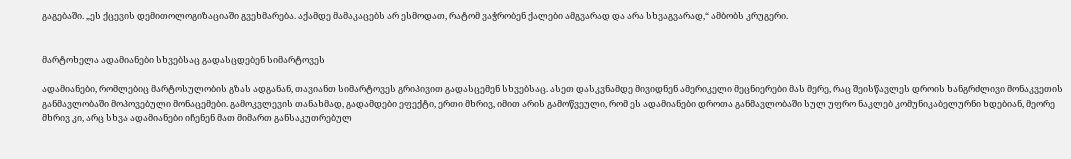გაგებაში. „ეს ქცევის დემითოლოგიზაციაში გვეხმარება. აქამდე მამაკაცებს არ ესმოდათ, რატომ ვაჭრობენ ქალები ამგვარად და არა სხვაგვარად,“ ამბობს კრუგერი.


მარტოხელა ადამიანები სხვებსაც გადასცდებენ სიმარტოვეს

ადამიანები, რომლებიც მარტოსულობის გზას ადგანან, თავიანთ სიმარტოვეს გრიპივით გადასცემენ სხვებსაც. ასეთ დასკვნამდე მივიდნენ ამერიკელი მეცნიერები მას მერე, რაც შეისწავლეს დროის ხანგრძლივი მონაკვეთის განმავლობაში მოპოვებული მონაცემები. გამოკვლევის თანახმად, გადამდები ეფექტი, ერთი მხრივ, იმით არის გამოწვეული, რომ ეს ადამიანები დროთა განმავლობაში სულ უფრო ნაკლებ კომუნიკაბელურნი ხდებიან, მეორე მხრივ კი, არც სხვა ადამიანები იჩენენ მათ მიმართ განსაკუთრებულ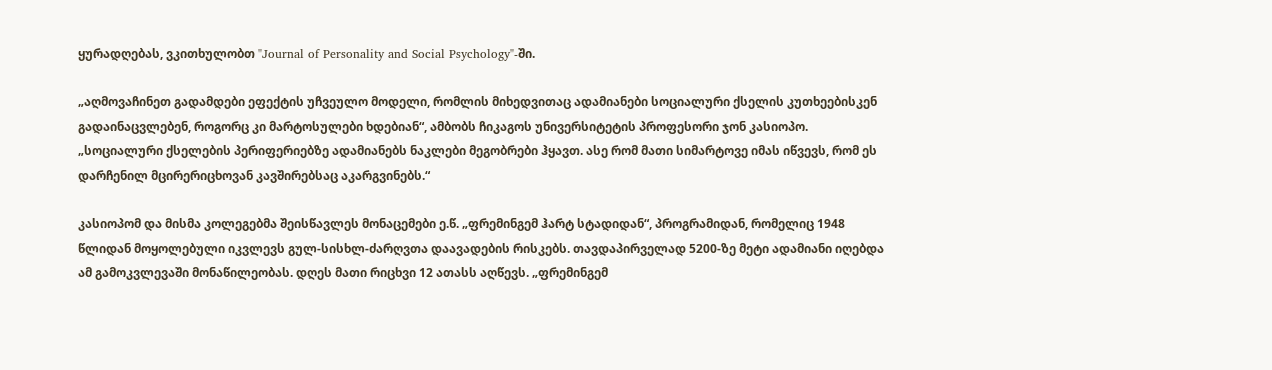ყურადღებას, ვკითხულობთ "Journal of Personality and Social Psychology"-ში.

„აღმოვაჩინეთ გადამდები ეფექტის უჩვეულო მოდელი, რომლის მიხედვითაც ადამიანები სოციალური ქსელის კუთხეებისკენ გადაინაცვლებენ, როგორც კი მარტოსულები ხდებიან“, ამბობს ჩიკაგოს უნივერსიტეტის პროფესორი ჯონ კასიოპო. „სოციალური ქსელების პერიფერიებზე ადამიანებს ნაკლები მეგობრები ჰყავთ. ასე რომ მათი სიმარტოვე იმას იწვევს, რომ ეს დარჩენილ მცირერიცხოვან კავშირებსაც აკარგვინებს.“

კასიოპომ და მისმა კოლეგებმა შეისწავლეს მონაცემები ე.წ. „ფრემინგემ ჰარტ სტადიდან“, პროგრამიდან, რომელიც 1948 წლიდან მოყოლებული იკვლევს გულ-სისხლ-ძარღვთა დაავადების რისკებს. თავდაპირველად 5200-ზე მეტი ადამიანი იღებდა ამ გამოკვლევაში მონაწილეობას. დღეს მათი რიცხვი 12 ათასს აღწევს. „ფრემინგემ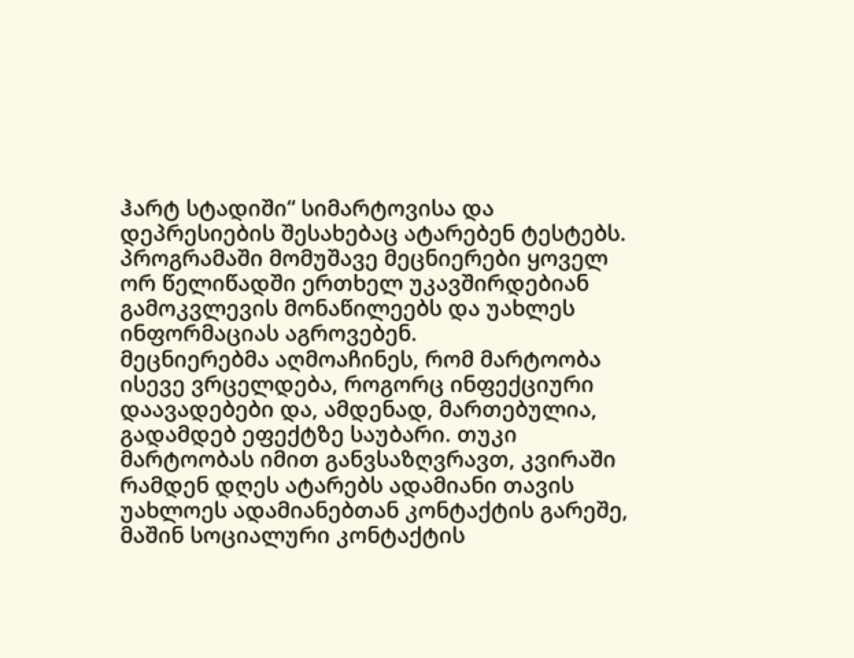ჰარტ სტადიში“ სიმარტოვისა და დეპრესიების შესახებაც ატარებენ ტესტებს. პროგრამაში მომუშავე მეცნიერები ყოველ ორ წელიწადში ერთხელ უკავშირდებიან გამოკვლევის მონაწილეებს და უახლეს ინფორმაციას აგროვებენ.
მეცნიერებმა აღმოაჩინეს, რომ მარტოობა ისევე ვრცელდება, როგორც ინფექციური დაავადებები და, ამდენად, მართებულია, გადამდებ ეფექტზე საუბარი. თუკი მარტოობას იმით განვსაზღვრავთ, კვირაში რამდენ დღეს ატარებს ადამიანი თავის უახლოეს ადამიანებთან კონტაქტის გარეშე, მაშინ სოციალური კონტაქტის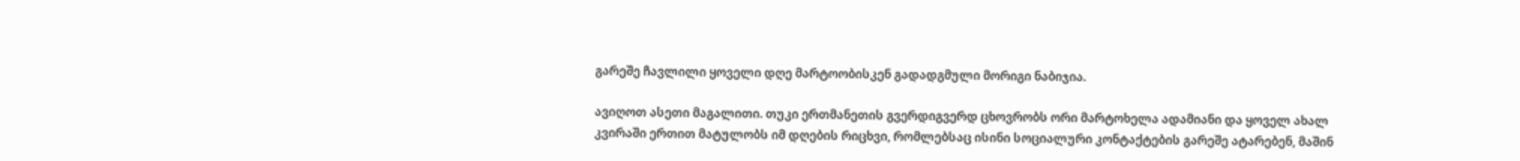გარეშე ჩავლილი ყოველი დღე მარტოობისკენ გადადგმული მორიგი ნაბიჯია.

ავიღოთ ასეთი მაგალითი. თუკი ერთმანეთის გვერდიგვერდ ცხოვრობს ორი მარტოხელა ადამიანი და ყოველ ახალ კვირაში ერთით მატულობს იმ დღების რიცხვი, რომლებსაც ისინი სოციალური კონტაქტების გარეშე ატარებენ, მაშინ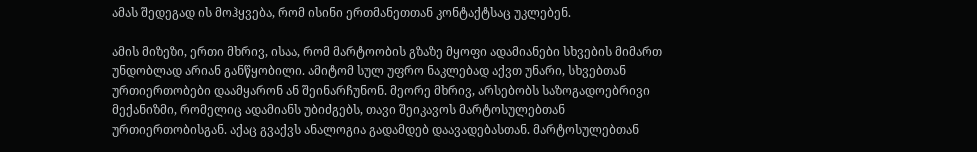ამას შედეგად ის მოჰყვება, რომ ისინი ერთმანეთთან კონტაქტსაც უკლებენ.

ამის მიზეზი, ერთი მხრივ, ისაა, რომ მარტოობის გზაზე მყოფი ადამიანები სხვების მიმართ უნდობლად არიან განწყობილი. ამიტომ სულ უფრო ნაკლებად აქვთ უნარი, სხვებთან ურთიერთობები დაამყარონ ან შეინარჩუნონ. მეორე მხრივ, არსებობს საზოგადოებრივი მექანიზმი, რომელიც ადამიანს უბიძგებს, თავი შეიკავოს მარტოსულებთან ურთიერთობისგან. აქაც გვაქვს ანალოგია გადამდებ დაავადებასთან. მარტოსულებთან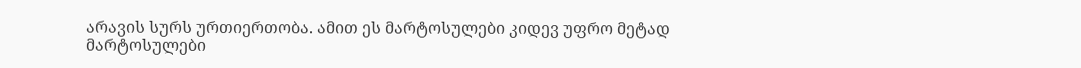არავის სურს ურთიერთობა. ამით ეს მარტოსულები კიდევ უფრო მეტად მარტოსულები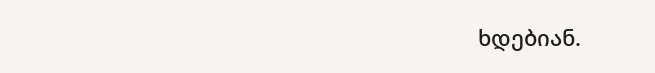ხდებიან.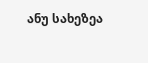ანუ სახეზეა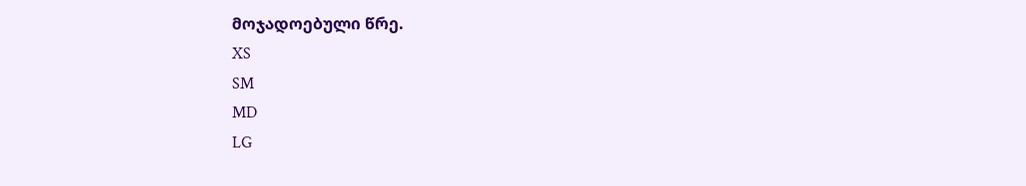მოჯადოებული წრე.
XS
SM
MD
LG